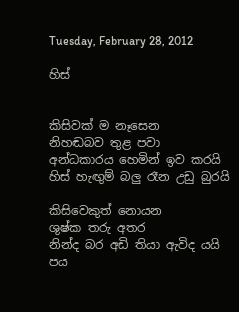Tuesday, February 28, 2012

හිස්


කිසිවක් ම නෑසෙන
නිහඬබව තුළ පවා
අන්ධකාරය හෙමින් ඉව කරයි
හිස් හැඟුම් බලු රෑන උඩු බුරයි

කිසිවෙකුත් නොයන
ශුෂ්ක තරු අතර
නින්ද බර අඩි තියා ඇවිද යයි
පය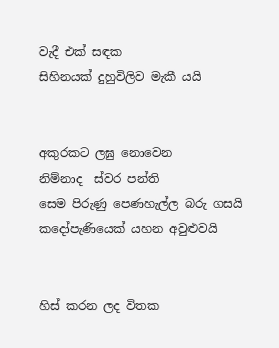වැදී එක් සඳක
සිහිනයක් දුහුවිලිව මැකී යයි


අකුරකට ලඝු නොවෙන
නිම්නාද  ස්වර පන්ති
සෙම පිරුණු පෙණහැල්ල බරු ගසයි
කදෝපැණියෙක් යහන අවුළුවයි


හිස් කරන ලද විතක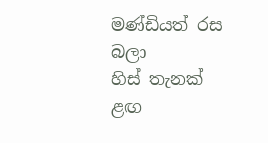මණ්ඩියත් රස බලා
හිස් තැනක් ළඟ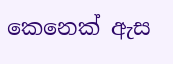කෙනෙක් ඇස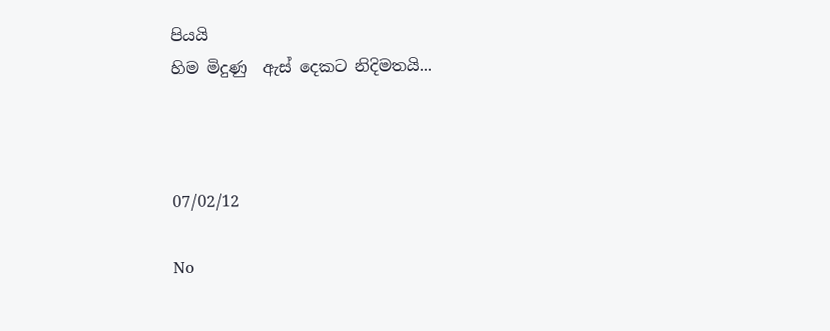පියයි
හිම මිදුණු  ඇස් දෙකට නිදිමතයි...



07/02/12

No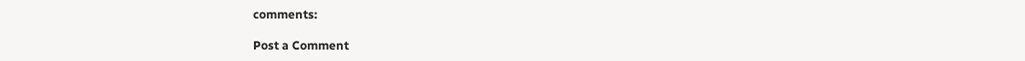comments:

Post a Comment